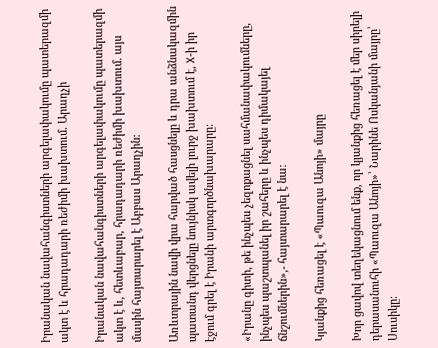Իրանական նավահանգիստների արգելափակումը պատերազմի ակտ է և հրադադարի ռեժիմի խախտում. Արաղչի

Իրանական նավահանգիստների արգելափակումը պատերազմի ակտ է և, հետևաբար, հրադադարի ռեժիմի խախտում. այս մասին հայտարարել է Աբբաս Արաղչին:

Առևտրային նավի վրա հարված հասցնելը և դրա անձնակազմին պատանդ վերցնելը նույնիսկ ավելի լուրջ խախտում է, X-ի իր էջում գրել է Իրանի արտգործնախարարը:

«Իրանը գիտի, թե ինչպես չեզոքացնել սահմանափակումները, ինչպես պաշտպանել իր շահերը և ինչպես դիմակայել ճնշումներին»,- հայտարարել է նա:

Կյանքից հեռացել է «Պաուզա Անոյի» մայրը

Խոր ցավով տեղեկացնում ենք, որ կյանքից հեռացել է մեր սիրելի դերասանուհի «Պաուզա Անոյի»՝ Նարինե Ոսկանյանի մայրը՝ Սուսիկը։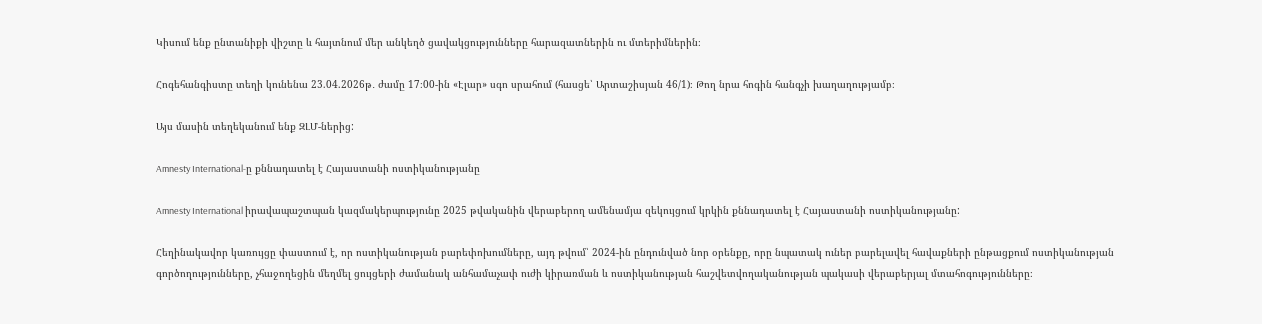Կիսում ենք ընտանիքի վիշտը և հայտնում մեր անկեղծ ցավակցությունները հարազատներին ու մտերիմներին։

Հոգեհանգիստը տեղի կունենա 23.04.2026թ․ ժամը 17։00-ին «Էլար» սգո սրահում (հասցե՝ Արտաշիսյան 46/1)։ Թող նրա հոգին հանգչի խաղաղությամբ։

Այս մասին տեղեկանում ենք ԶԼՄ-ներից:

Amnesty International-ը քննադատել է Հայաստանի ոստիկանությանը

Amnesty International իրավապաշտպան կազմակերպությունը 2025 թվականին վերաբերող ամենամյա զեկույցում կրկին քննադատել է Հայաստանի ոստիկանությանը:

Հեղինակավոր կառույցը փաստում է, որ ոստիկանության բարեփոխումները, այդ թվում՝ 2024-ին ընդունված նոր օրենքը, որը նպատակ ուներ բարելավել հավաքների ընթացքում ոստիկանության գործողությունները, չհաջողեցին մեղմել ցույցերի ժամանակ անհամաչափ ուժի կիրառման և ոստիկանության հաշվետվողականության պակասի վերաբերյալ մտահոգությունները։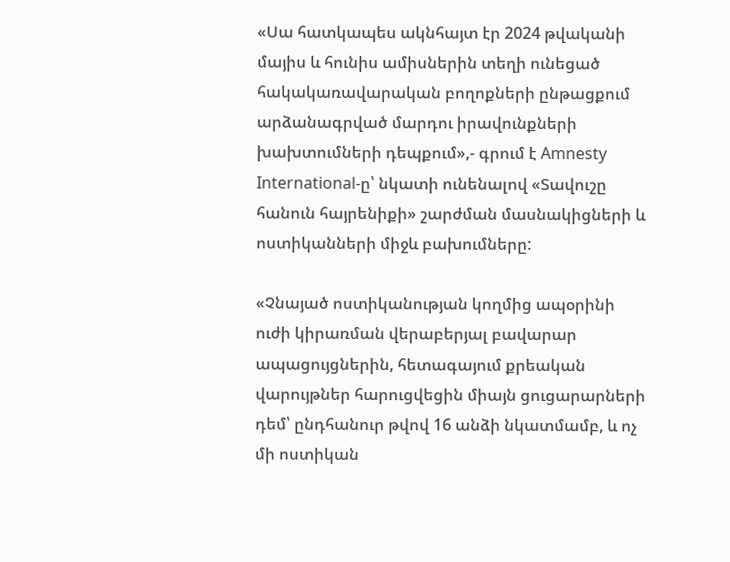«Սա հատկապես ակնհայտ էր 2024 թվականի մայիս և հունիս ամիսներին տեղի ունեցած հակակառավարական բողոքների ընթացքում արձանագրված մարդու իրավունքների խախտումների դեպքում»,- գրում է Amnesty International-ը՝ նկատի ունենալով «Տավուշը հանուն հայրենիքի» շարժման մասնակիցների և ոստիկանների միջև բախումները:

«Չնայած ոստիկանության կողմից ապօրինի ուժի կիրառման վերաբերյալ բավարար ապացույցներին, հետագայում քրեական վարույթներ հարուցվեցին միայն ցուցարարների դեմ՝ ընդհանուր թվով 16 անձի նկատմամբ, և ոչ մի ոստիկան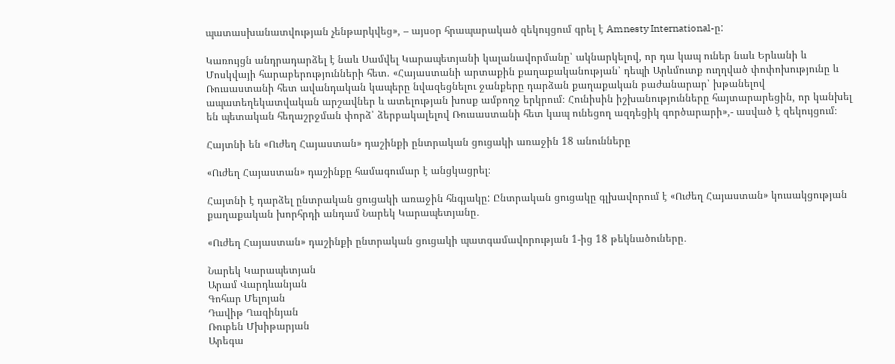պատասխանատվության չենթարկվեց», – այսօր հրապարակած զեկույցում գրել է Amnesty International-ը:

Կառույցն անդրադարձել է նաև Սամվել Կարապետյանի կալանավորմանը՝ ակնարկելով, որ դա կապ ուներ նաև Երևանի և Մոսկվայի հարաբերությունների հետ. «Հայաստանի արտաքին քաղաքականության՝ դեպի Արևմուտք ուղղված փոփոխությունը և Ռուսաստանի հետ ավանդական կապերը նվազեցնելու ջանքերը դարձան քաղաքական բաժանարար՝ խթանելով ապատեղեկատվական արշավներ և ատելության խոսք ամբողջ երկրում։ Հունիսին իշխանությունները հայտարարեցին, որ կանխել են պետական հեղաշրջման փորձ՝ ձերբակալելով Ռուսաստանի հետ կապ ունեցող ազդեցիկ գործարարի»,- ասված է զեկույցում։

Հայտնի են «Ուժեղ Հայաստան» դաշինքի ընտրական ցուցակի առաջին 18 անունները

«Ուժեղ Հայաստան» դաշինքը համագումար է անցկացրել։

Հայտնի է դարձել ընտրական ցուցակի առաջին հնգյակը: Ընտրական ցուցակը գլխավորում է «Ուժեղ Հայաստան» կուսակցության քաղաքական խորհրդի անդամ Նարեկ Կարապետյանը․

«Ուժեղ Հայաստան» դաշինքի ընտրական ցուցակի պատգամավորության 1-ից 18 թեկնածուները․

Նարեկ Կարապետյան
Արամ Վարդևանյան
Գոհար Մելոյան
Դավիթ Ղազինյան
Ռուբեն Մխիթարյան
Արեգա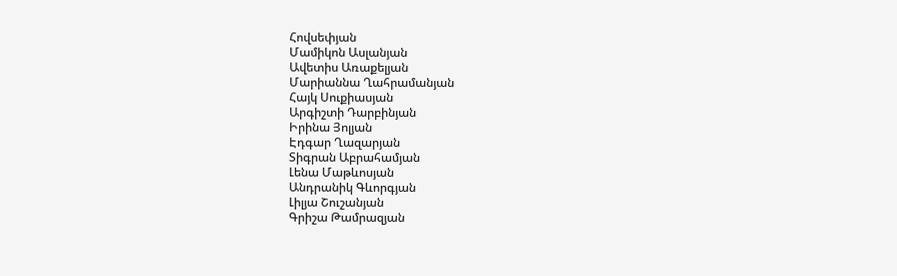Հովսեփյան
Մամիկոն Ասլանյան
Ավետիս Առաքելյան
Մարիաննա Ղահրամանյան
Հայկ Սուքիասյան
Արգիշտի Դարբինյան
Իրինա Յոլյան
Էդգար Ղազարյան
Տիգրան Աբրահամյան
Լենա Մաթևոսյան
Անդրանիկ Գևորգյան
Լիլյա Շուշանյան
Գրիշա Թամրազյան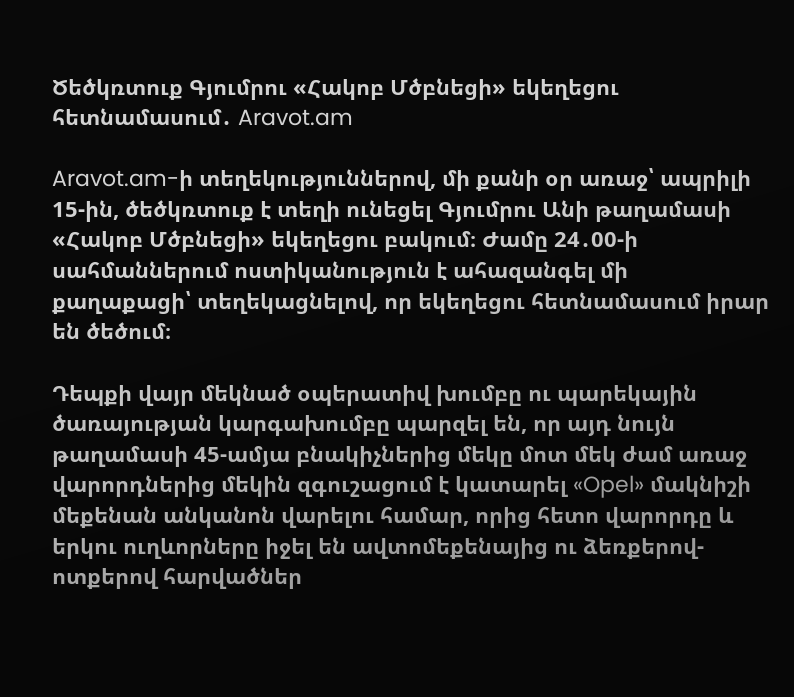Ծեծկռտուք Գյումրու «Հակոբ Մծբնեցի» եկեղեցու հետնամասում․ Aravot.am

Aravot.am-ի տեղեկություններով, մի քանի օր առաջ՝ ապրիլի 15-ին, ծեծկռտուք է տեղի ունեցել Գյումրու Անի թաղամասի «Հակոբ Մծբնեցի» եկեղեցու բակում։ Ժամը 24․00-ի սահմաններում ոստիկանություն է ահազանգել մի քաղաքացի՝ տեղեկացնելով, որ եկեղեցու հետնամասում իրար են ծեծում։

Դեպքի վայր մեկնած օպերատիվ խումբը ու պարեկային ծառայության կարգախումբը պարզել են, որ այդ նույն թաղամասի 45-ամյա բնակիչներից մեկը մոտ մեկ ժամ առաջ վարորդներից մեկին զգուշացում է կատարել «Opel» մակնիշի մեքենան անկանոն վարելու համար, որից հետո վարորդը և երկու ուղևորները իջել են ավտոմեքենայից ու ձեռքերով-ոտքերով հարվածներ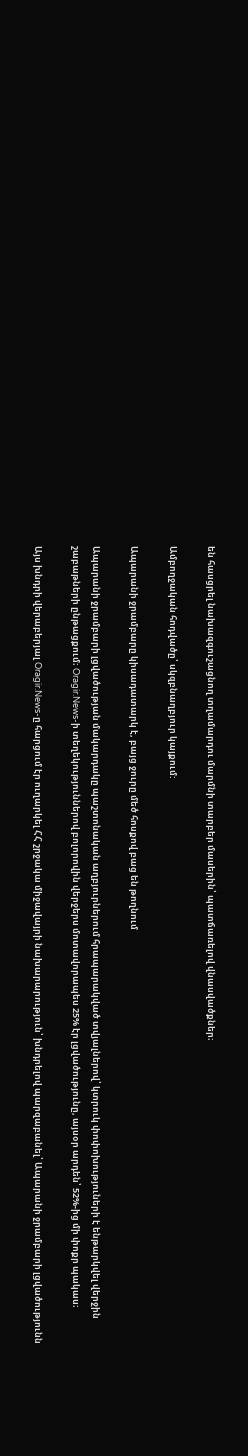են հասցրել նախազգուշացնող տղամարդու մարմնի տարբեր մասերին՝ պատճառելով վնասվածքներ։

Ամբողջական հոդվածը՝ սկզբնաղբյուր կայքում:

Ապարանի ջրամբարը կիսադատարկ է, բայց ջուրը մեծ հոսքով բաց են թողնում

Ապարանի ջրամբարի լցվածության մակարդակը պաշտոնական աղբյուրներում հրապարակված տվյալներով՝ կտրուկ փոփոխություների է ենթարկվել վերջին շաբաթների ընթացքում։ Oragir.News-ի տեղեկություններով բոլորովին վերջերս մոտավորապես 25% էր լցվածությունը, այսօր արդեն՝ 52%-ից մի փոքր պակաս։

Այս խնդրի վերաբերյալ Oragir.News-ը հարցում էր ուղարկել ՀՀ շրջակա միջավայրի նախարարություն՝ խնդրելով պարզաբանել՝ Ապարանի ջրամբարի լցվածությունն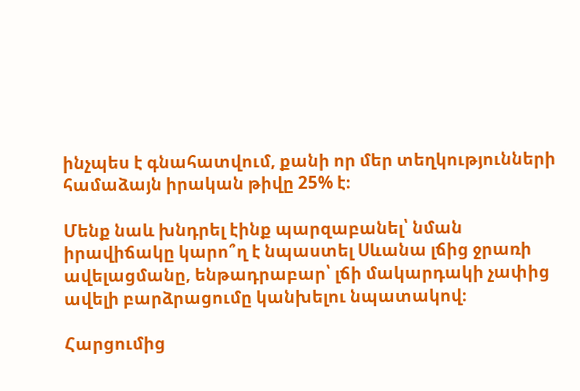ինչպես է գնահատվում, քանի որ մեր տեղկությունների համաձայն իրական թիվը 25% է։

Մենք նաև խնդրել էինք պարզաբանել՝ նման իրավիճակը կարո՞ղ է նպաստել Սևանա լճից ջրառի ավելացմանը, ենթադրաբար՝ լճի մակարդակի չափից ավելի բարձրացումը կանխելու նպատակով։

Հարցումից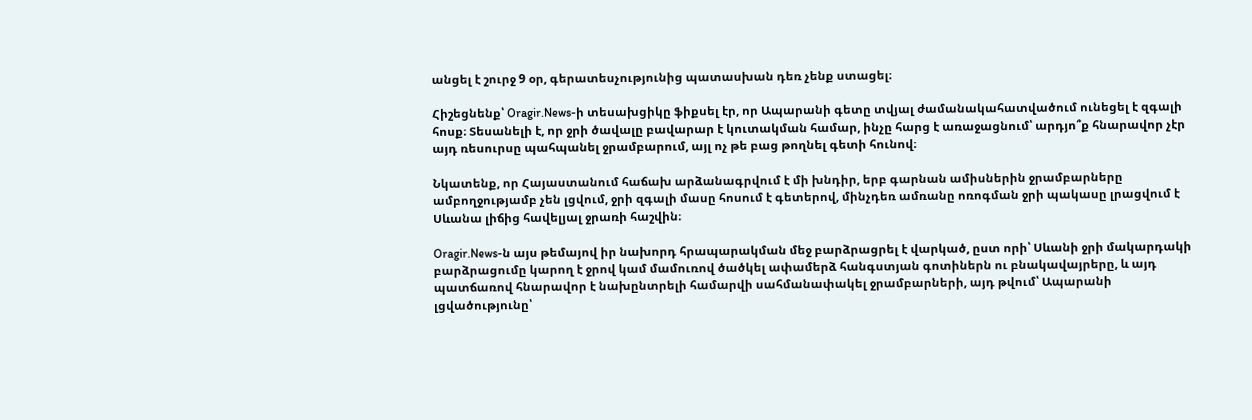անցել է շուրջ 9 օր, գերատեսչությունից պատասխան դեռ չենք ստացել։

Հիշեցնենք՝ Oragir.News-ի տեսախցիկը ֆիքսել էր, որ Ապարանի գետը տվյալ ժամանակահատվածում ունեցել է զգալի հոսք։ Տեսանելի է, որ ջրի ծավալը բավարար է կուտակման համար, ինչը հարց է առաջացնում՝ արդյո՞ք հնարավոր չէր այդ ռեսուրսը պահպանել ջրամբարում, այլ ոչ թե բաց թողնել գետի հունով։

Նկատենք, որ Հայաստանում հաճախ արձանագրվում է մի խնդիր, երբ գարնան ամիսներին ջրամբարները ամբողջությամբ չեն լցվում, ջրի զգալի մասը հոսում է գետերով, մինչդեռ ամռանը ոռոգման ջրի պակասը լրացվում է Սևանա լիճից հավելյալ ջրառի հաշվին։

Oragir.News-ն այս թեմայով իր նախորդ հրապարակման մեջ բարձրացրել է վարկած, ըստ որի՝ Սևանի ջրի մակարդակի բարձրացումը կարող է ջրով կամ մամուռով ծածկել ափամերձ հանգստյան գոտիներն ու բնակավայրերը, և այդ պատճառով հնարավոր է նախընտրելի համարվի սահմանափակել ջրամբարների, այդ թվում՝ Ապարանի լցվածությունը՝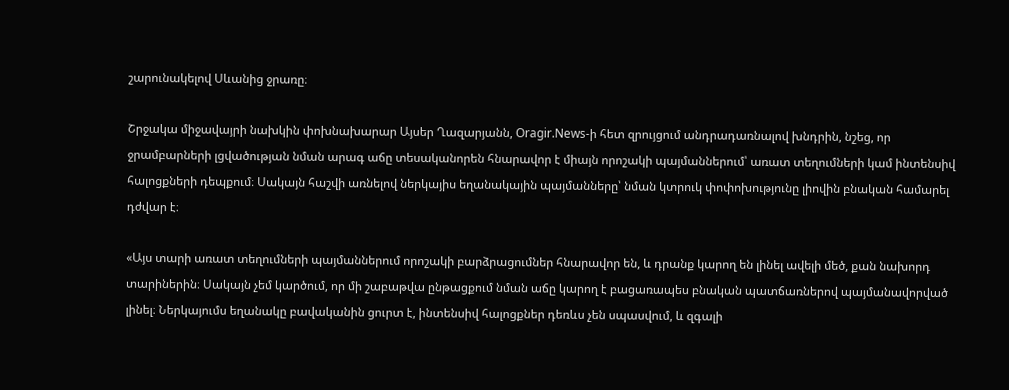շարունակելով Սևանից ջրառը։

Շրջակա միջավայրի նախկին փոխնախարար Այսեր Ղազարյանն, Oragir.News-ի հետ զրույցում անդրադառնալով խնդրին, նշեց, որ ջրամբարների լցվածության նման արագ աճը տեսականորեն հնարավոր է միայն որոշակի պայմաններում՝ առատ տեղումների կամ ինտենսիվ հալոցքների դեպքում։ Սակայն հաշվի առնելով ներկայիս եղանակային պայմանները՝ նման կտրուկ փոփոխությունը լիովին բնական համարել դժվար է։

«Այս տարի առատ տեղումների պայմաններում որոշակի բարձրացումներ հնարավոր են, և դրանք կարող են լինել ավելի մեծ, քան նախորդ տարիներին։ Սակայն չեմ կարծում, որ մի շաբաթվա ընթացքում նման աճը կարող է բացառապես բնական պատճառներով պայմանավորված լինել։ Ներկայումս եղանակը բավականին ցուրտ է, ինտենսիվ հալոցքներ դեռևս չեն սպասվում, և զգալի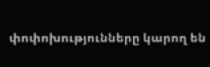փոփոխությունները կարող են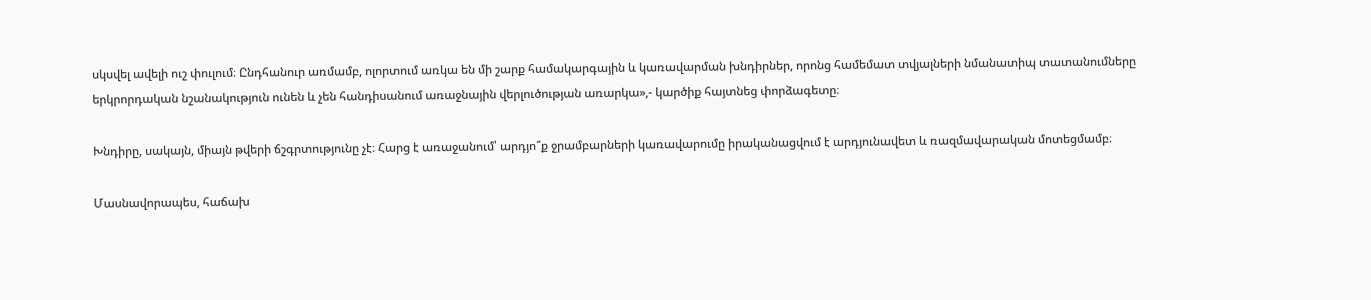սկսվել ավելի ուշ փուլում։ Ընդհանուր առմամբ, ոլորտում առկա են մի շարք համակարգային և կառավարման խնդիրներ, որոնց համեմատ տվյալների նմանատիպ տատանումները երկրորդական նշանակություն ունեն և չեն հանդիսանում առաջնային վերլուծության առարկա»,- կարծիք հայտնեց փորձագետը։

Խնդիրը, սակայն, միայն թվերի ճշգրտությունը չէ։ Հարց է առաջանում՝ արդյո՞ք ջրամբարների կառավարումը իրականացվում է արդյունավետ և ռազմավարական մոտեցմամբ։

Մասնավորապես, հաճախ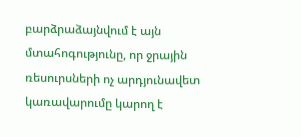բարձրաձայնվում է այն մտահոգությունը, որ ջրային ռեսուրսների ոչ արդյունավետ կառավարումը կարող է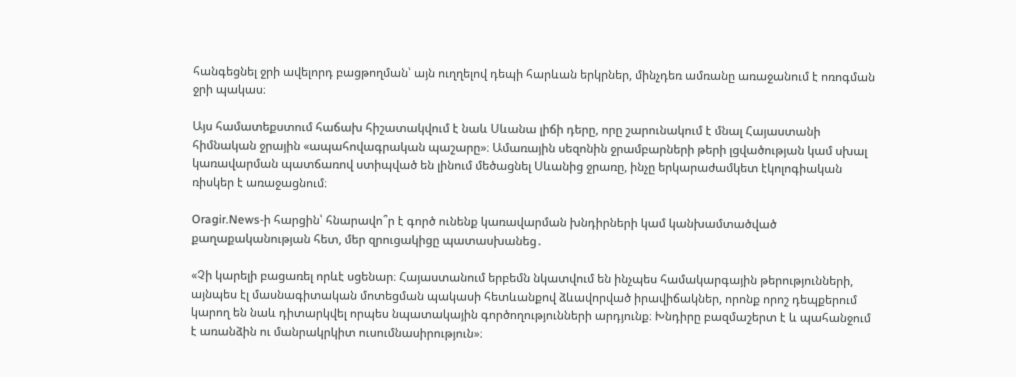հանգեցնել ջրի ավելորդ բացթողման՝ այն ուղղելով դեպի հարևան երկրներ, մինչդեռ ամռանը առաջանում է ոռոգման ջրի պակաս։

Այս համատեքստում հաճախ հիշատակվում է նաև Սևանա լիճի դերը, որը շարունակում է մնալ Հայաստանի հիմնական ջրային «ապահովագրական պաշարը»։ Ամառային սեզոնին ջրամբարների թերի լցվածության կամ սխալ կառավարման պատճառով ստիպված են լինում մեծացնել Սևանից ջրառը, ինչը երկարաժամկետ էկոլոգիական ռիսկեր է առաջացնում։

Oragir.News-ի հարցին՝ հնարավո՞ր է գործ ունենք կառավարման խնդիրների կամ կանխամտածված քաղաքականության հետ, մեր զրուցակիցը պատասխանեց․

«Չի կարելի բացառել որևէ սցենար։ Հայաստանում երբեմն նկատվում են ինչպես համակարգային թերությունների, այնպես էլ մասնագիտական մոտեցման պակասի հետևանքով ձևավորված իրավիճակներ, որոնք որոշ դեպքերում կարող են նաև դիտարկվել որպես նպատակային գործողությունների արդյունք։ Խնդիրը բազմաշերտ է և պահանջում է առանձին ու մանրակրկիտ ուսումնասիրություն»։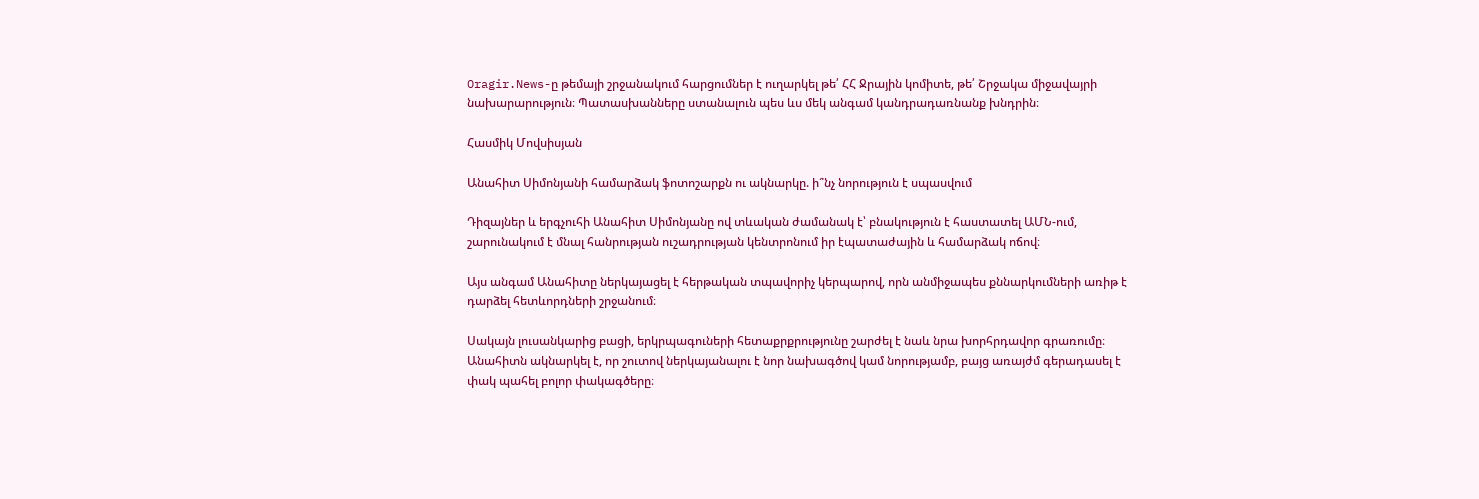Oragir.News-ը թեմայի շրջանակում հարցումներ է ուղարկել թե՛ ՀՀ Ջրային կոմիտե, թե՛ Շրջակա միջավայրի նախարարություն։ Պատասխանները ստանալուն պես ևս մեկ անգամ կանդրադառնանք խնդրին։

Հասմիկ Մովսիսյան

Անահիտ Սիմոնյանի համարձակ ֆոտոշարքն ու ակնարկը. ի՞նչ նորություն է սպասվում

Դիզայներ և երգչուհի Անահիտ Սիմոնյանը ով տևական ժամանակ է՝ բնակություն է հաստատել ԱՄՆ-ում, շարունակում է մնալ հանրության ուշադրության կենտրոնում իր էպատաժային և համարձակ ոճով։

Այս անգամ Անահիտը ներկայացել է հերթական տպավորիչ կերպարով, որն անմիջապես քննարկումների առիթ է դարձել հետևորդների շրջանում։

Սակայն լուսանկարից բացի, երկրպագուների հետաքրքրությունը շարժել է նաև նրա խորհրդավոր գրառումը։ Անահիտն ակնարկել է, որ շուտով ներկայանալու է նոր նախագծով կամ նորությամբ, բայց առայժմ գերադասել է փակ պահել բոլոր փակագծերը։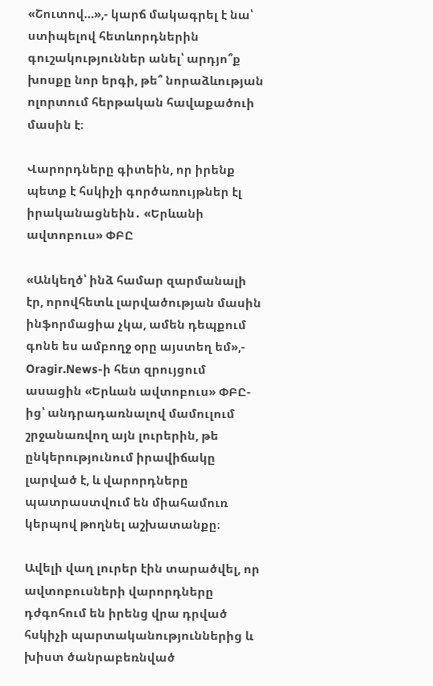«Շուտով…»,- կարճ մակագրել է նա՝ ստիպելով հետևորդներին գուշակություններ անել՝ արդյո՞ք խոսքը նոր երգի, թե՞ նորաձևության ոլորտում հերթական հավաքածուի մասին է։

Վարորդները գիտեին, որ իրենք պետք է հսկիչի գործառույթներ էլ իրականացնեին․ «Երևանի ավտոբուս» ՓԲԸ

«Անկեղծ՝ ինձ համար զարմանալի էր, որովհետև լարվածության մասին ինֆորմացիա չկա, ամեն դեպքում գոնե ես ամբողջ օրը այստեղ եմ»,- Oragir.News-ի հետ զրույցում ասացին «Երևան ավտոբուս» ՓԲԸ-ից՝ անդրադառնալով մամուլում շրջանառվող այն լուրերին, թե ընկերությունում իրավիճակը լարված է, և վարորդները պատրաստվում են միահամուռ կերպով թողնել աշխատանքը։

Ավելի վաղ լուրեր էին տարածվել, որ ավտոբուսների վարորդները դժգոհում են իրենց վրա դրված հսկիչի պարտականություններից և խիստ ծանրաբեռնված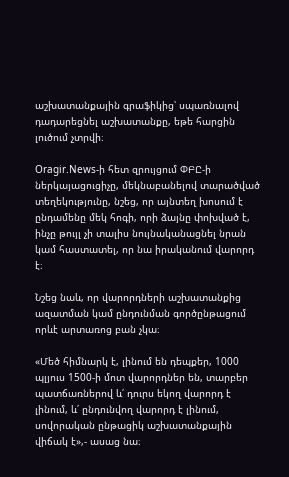աշխատանքային գրաֆիկից՝ սպառնալով դադարեցնել աշխատանքը, եթե հարցին լուծում չտրվի։

Oragir.News-ի հետ զրույցում ՓԲԸ-ի ներկայացուցիչը, մեկնաբանելով տարածված տեղեկությունը, նշեց, որ այնտեղ խոսում է ընդամենը մեկ հոգի, որի ձայնը փոխված է, ինչը թույլ չի տալիս նույնականացնել նրան կամ հաստատել, որ նա իրականում վարորդ է։

Նշեց նաև, որ վարորդների աշխատանքից ազատման կամ ընդունման գործընթացում որևէ արտառոց բան չկա։

«Մեծ հիմնարկ է, լինում են դեպքեր, 1000 պլյուս 1500-ի մոտ վարորդներ են, տարբեր պատճառներով և՛ դուրս եկող վարորդ է լինում, և՛ ընդունվող վարորդ է լինում, սովորական ընթացիկ աշխատանքային վիճակ է»,- ասաց նա։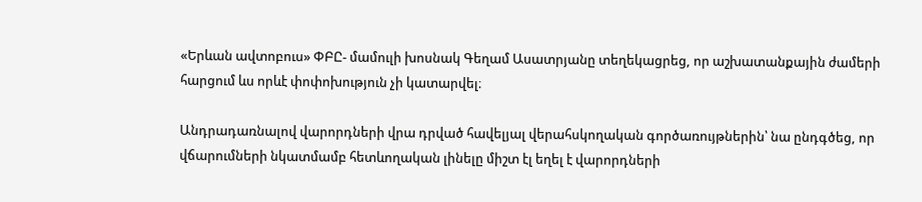«Երևան ավտոբուս» ՓԲԸ- մամուլի խոսնակ Գեղամ Ասատրյանը տեղեկացրեց, որ աշխատանքային ժամերի հարցում ևս որևէ փոփոխություն չի կատարվել։

Անդրադառնալով վարորդների վրա դրված հավելյալ վերահսկողական գործառույթներին՝ նա ընդգծեց, որ վճարումների նկատմամբ հետևողական լինելը միշտ էլ եղել է վարորդների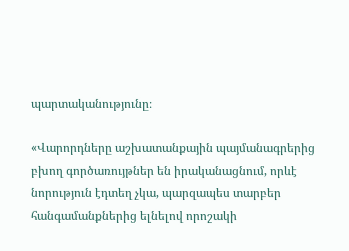պարտականությունը։

«Վարորդները աշխատանքային պայմանագրերից բխող գործառույթներ են իրականացնում, որևէ նորություն էդտեղ չկա, պարզապես տարբեր հանգամանքներից ելնելով որոշակի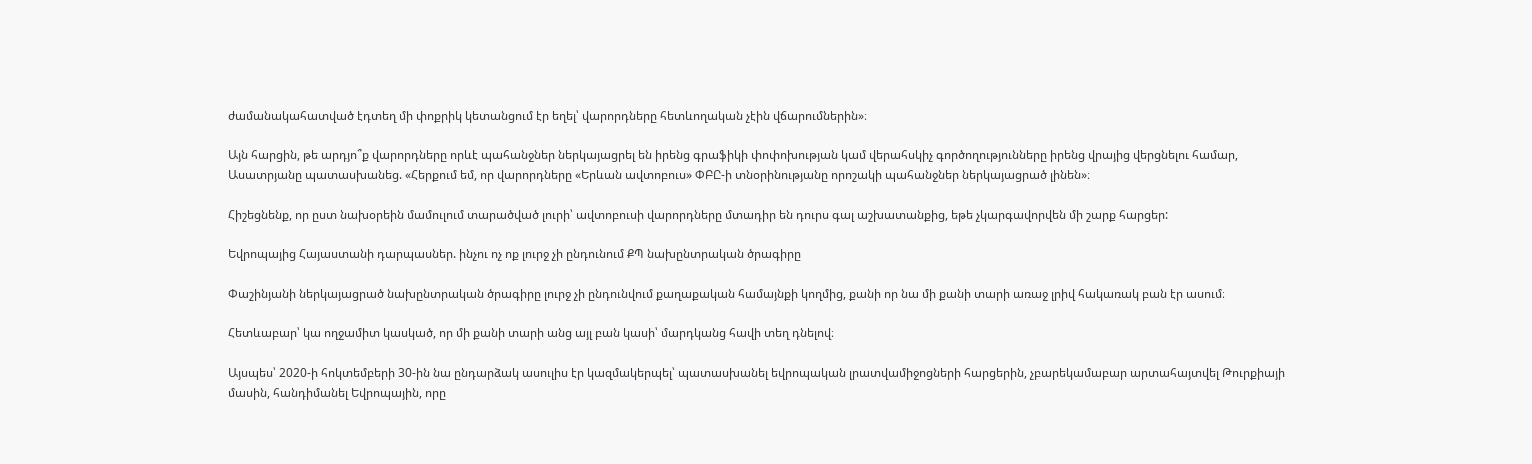ժամանակահատված էդտեղ մի փոքրիկ կետանցում էր եղել՝ վարորդները հետևողական չէին վճարումներին»։

Այն հարցին, թե արդյո՞ք վարորդները որևէ պահանջներ ներկայացրել են իրենց գրաֆիկի փոփոխության կամ վերահսկիչ գործողությունները իրենց վրայից վերցնելու համար, Ասատրյանը պատասխանեց. «Հերքում եմ, որ վարորդները «Երևան ավտոբուս» ՓԲԸ-ի տնօրինությանը որոշակի պահանջներ ներկայացրած լինեն»։

Հիշեցնենք, որ ըստ նախօրեին մամուլում տարածված լուրի՝ ավտոբուսի վարորդները մտադիր են դուրս գալ աշխատանքից, եթե չկարգավորվեն մի շարք հարցեր:

Եվրոպայից Հայաստանի դարպասներ. ինչու ոչ ոք լուրջ չի ընդունում ՔՊ նախընտրական ծրագիրը

Փաշինյանի ներկայացրած նախընտրական ծրագիրը լուրջ չի ընդունվում քաղաքական համայնքի կողմից, քանի որ նա մի քանի տարի առաջ լրիվ հակառակ բան էր ասում։

Հետևաբար՝ կա ողջամիտ կասկած, որ մի քանի տարի անց այլ բան կասի՝ մարդկանց հավի տեղ դնելով։

Այսպես՝ 2020-ի հոկտեմբերի 30-ին նա ընդարձակ ասուլիս էր կազմակերպել՝ պատասխանել եվրոպական լրատվամիջոցների հարցերին, չբարեկամաբար արտահայտվել Թուրքիայի մասին, հանդիմանել Եվրոպային, որը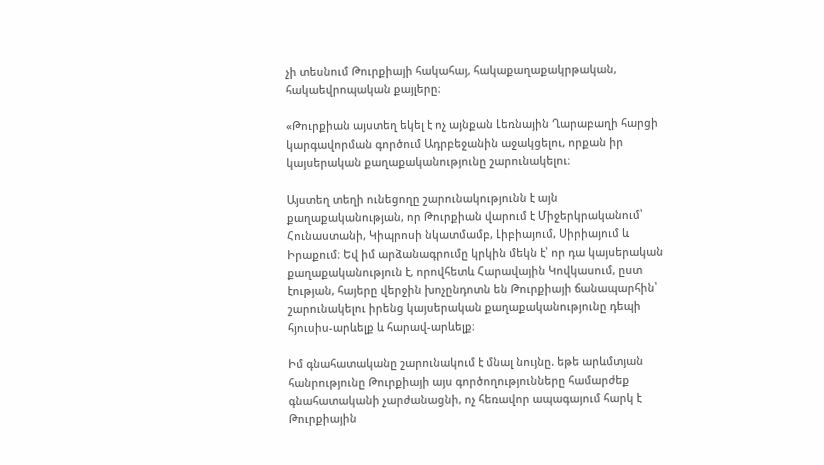չի տեսնում Թուրքիայի հակահայ, հակաքաղաքակրթական, հակաեվրոպական քայլերը։

«Թուրքիան այստեղ եկել է ոչ այնքան Լեռնային Ղարաբաղի հարցի կարգավորման գործում Ադրբեջանին աջակցելու, որքան իր կայսերական քաղաքականությունը շարունակելու։

Այստեղ տեղի ունեցողը շարունակությունն է այն քաղաքականության, որ Թուրքիան վարում է Միջերկրականում՝ Հունաստանի, Կիպրոսի նկատմամբ, Լիբիայում, Սիրիայում և Իրաքում։ Եվ իմ արձանագրումը կրկին մեկն է՝ որ դա կայսերական քաղաքականություն է, որովհետև Հարավային Կովկասում, ըստ էության, հայերը վերջին խոչընդոտն են Թուրքիայի ճանապարհին՝ շարունակելու իրենց կայսերական քաղաքականությունը դեպի հյուսիս-արևելք և հարավ-արևելք։

Իմ գնահատականը շարունակում է մնալ նույնը. եթե արևմտյան հանրությունը Թուրքիայի այս գործողությունները համարժեք գնահատականի չարժանացնի, ոչ հեռավոր ապագայում հարկ է Թուրքիային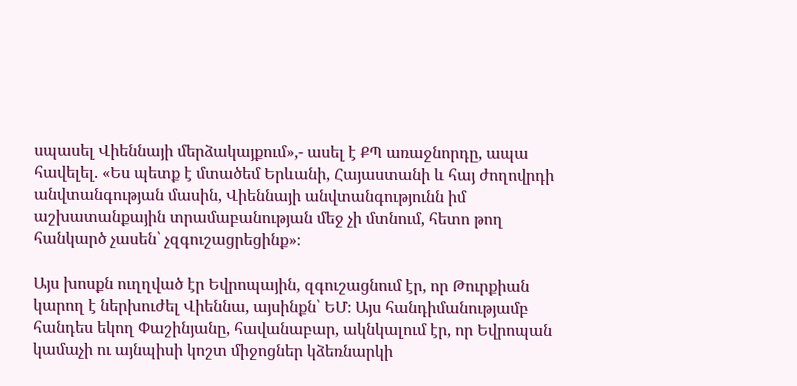սպասել Վիեննայի մերձակայքում»,- ասել է ՔՊ առաջնորդը, ապա հավելել. «Ես պետք է մտածեմ Երևանի, Հայաստանի և հայ ժողովրդի անվտանգության մասին, Վիեննայի անվտանգությունն իմ աշխատանքային տրամաբանության մեջ չի մտնում, հետո թող հանկարծ չասեն՝ չզգուշացրեցինք»։

Այս խոսքն ուղղված էր Եվրոպային, զգուշացնում էր, որ Թուրքիան կարող է ներխուժել Վիեննա, այսինքն՝ ԵՄ։ Այս հանդիմանությամբ հանդես եկող Փաշինյանը, հավանաբար, ակնկալում էր, որ Եվրոպան կամաչի ու այնպիսի կոշտ միջոցներ կձեռնարկի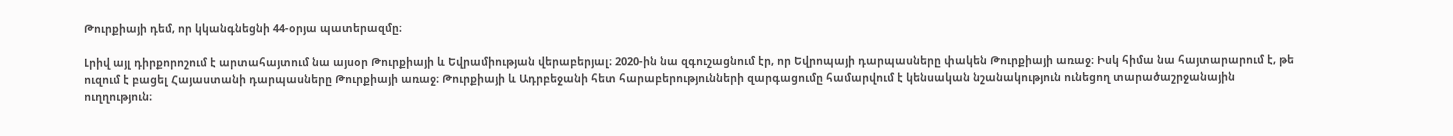Թուրքիայի դեմ, որ կկանգնեցնի 44-օրյա պատերազմը։

Լրիվ այլ դիրքորոշում է արտահայտում նա այսօր Թուրքիայի և Եվրամիության վերաբերյալ։ 2020-ին նա զգուշացնում էր, որ Եվրոպայի դարպասները փակեն Թուրքիայի առաջ։ Իսկ հիմա նա հայտարարում է, թե ուզում է բացել Հայաստանի դարպասները Թուրքիայի առաջ։ Թուրքիայի և Ադրբեջանի հետ հարաբերությունների զարգացումը համարվում է կենսական նշանակություն ունեցող տարածաշրջանային ուղղություն։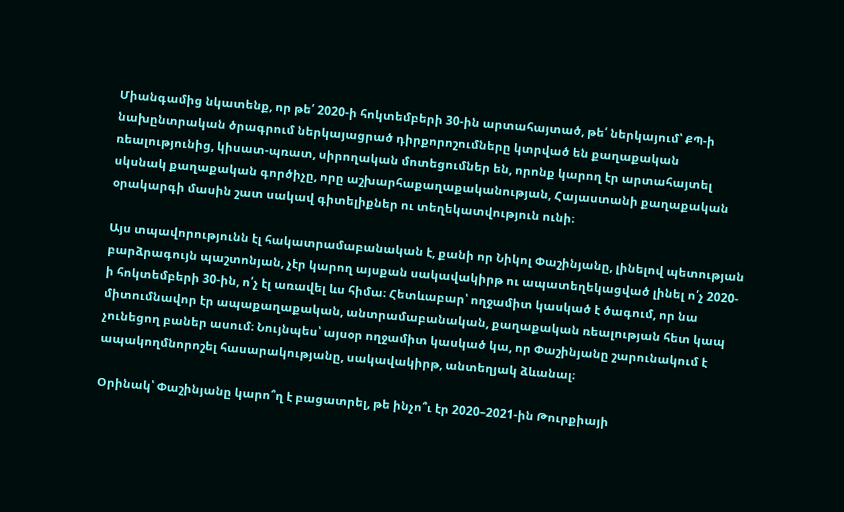Միանգամից նկատենք, որ թե՛ 2020-ի հոկտեմբերի 30-ին արտահայտած, թե՛ ներկայում՝ ՔՊ-ի նախընտրական ծրագրում ներկայացրած դիրքորոշումները կտրված են քաղաքական ռեալությունից, կիսատ-պռատ, սիրողական մոտեցումներ են, որոնք կարող էր արտահայտել սկսնակ քաղաքական գործիչը, որը աշխարհաքաղաքականության, Հայաստանի քաղաքական օրակարգի մասին շատ սակավ գիտելիքներ ու տեղեկատվություն ունի։

Այս տպավորությունն էլ հակատրամաբանական է, քանի որ Նիկոլ Փաշինյանը, լինելով պետության բարձրագույն պաշտոնյան, չէր կարող այսքան սակավակիրթ ու ապատեղեկացված լինել ո՛չ 2020-ի հոկտեմբերի 30-ին, ո՛չ էլ առավել ևս հիմա։ Հետևաբար՝ ողջամիտ կասկած է ծագում, որ նա միտումնավոր էր ապաքաղաքական, անտրամաբանական, քաղաքական ռեալության հետ կապ չունեցող բաներ ասում։ Նույնպես՝ այսօր ողջամիտ կասկած կա, որ Փաշինյանը շարունակում է ապակողմնորոշել հասարակությանը, սակավակիրթ, անտեղյակ ձևանալ։

Օրինակ՝ Փաշինյանը կարո՞ղ է բացատրել, թե ինչո՞ւ էր 2020–2021-ին Թուրքիայի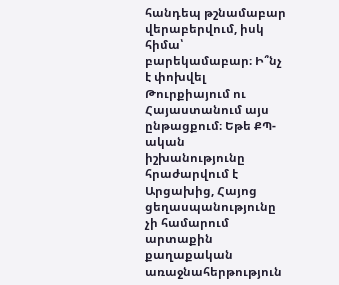հանդեպ թշնամաբար վերաբերվում, իսկ հիմա՝ բարեկամաբար։ Ի՞նչ է փոխվել Թուրքիայում ու Հայաստանում այս ընթացքում։ Եթե ՔՊ-ական իշխանությունը հրաժարվում է Արցախից, Հայոց ցեղասպանությունը չի համարում արտաքին քաղաքական առաջնահերթություն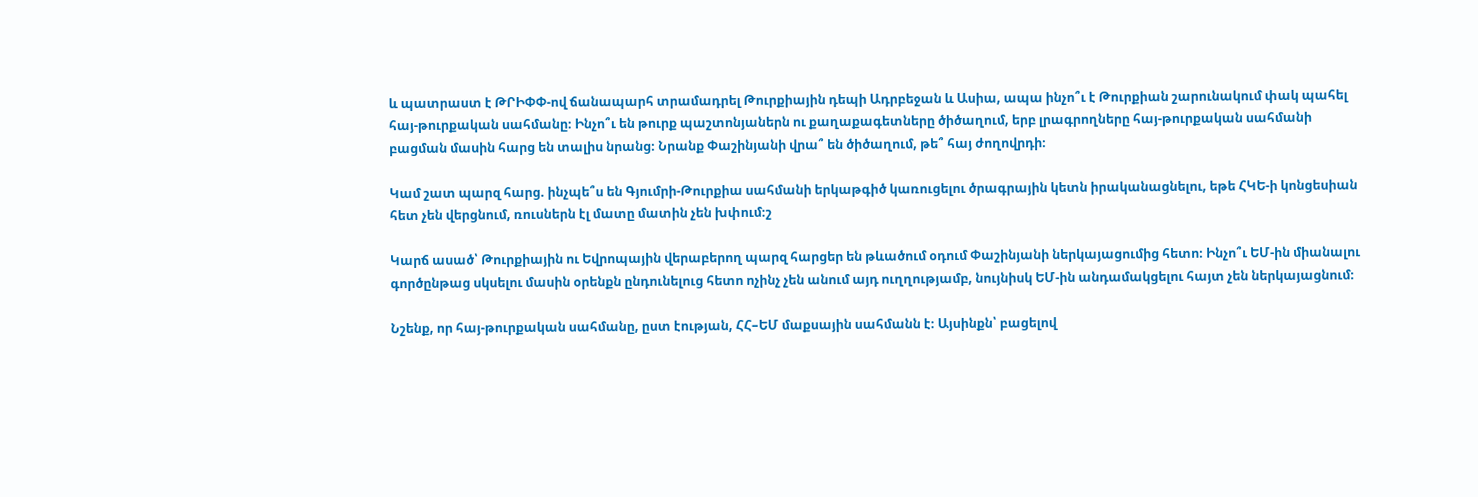և պատրաստ է ԹՐԻՓՓ-ով ճանապարհ տրամադրել Թուրքիային դեպի Ադրբեջան և Ասիա, ապա ինչո՞ւ է Թուրքիան շարունակում փակ պահել հայ-թուրքական սահմանը։ Ինչո՞ւ են թուրք պաշտոնյաներն ու քաղաքագետները ծիծաղում, երբ լրագրողները հայ-թուրքական սահմանի բացման մասին հարց են տալիս նրանց։ Նրանք Փաշինյանի վրա՞ են ծիծաղում, թե՞ հայ ժողովրդի։

Կամ շատ պարզ հարց. ինչպե՞ս են Գյումրի-Թուրքիա սահմանի երկաթգիծ կառուցելու ծրագրային կետն իրականացնելու, եթե ՀԿԵ-ի կոնցեսիան հետ չեն վերցնում, ռուսներն էլ մատը մատին չեն խփում։շ

Կարճ ասած՝ Թուրքիային ու Եվրոպային վերաբերող պարզ հարցեր են թևածում օդում Փաշինյանի ներկայացումից հետո։ Ինչո՞ւ ԵՄ-ին միանալու գործընթաց սկսելու մասին օրենքն ընդունելուց հետո ոչինչ չեն անում այդ ուղղությամբ, նույնիսկ ԵՄ-ին անդամակցելու հայտ չեն ներկայացնում։

Նշենք, որ հայ-թուրքական սահմանը, ըստ էության, ՀՀ–ԵՄ մաքսային սահմանն է։ Այսինքն՝ բացելով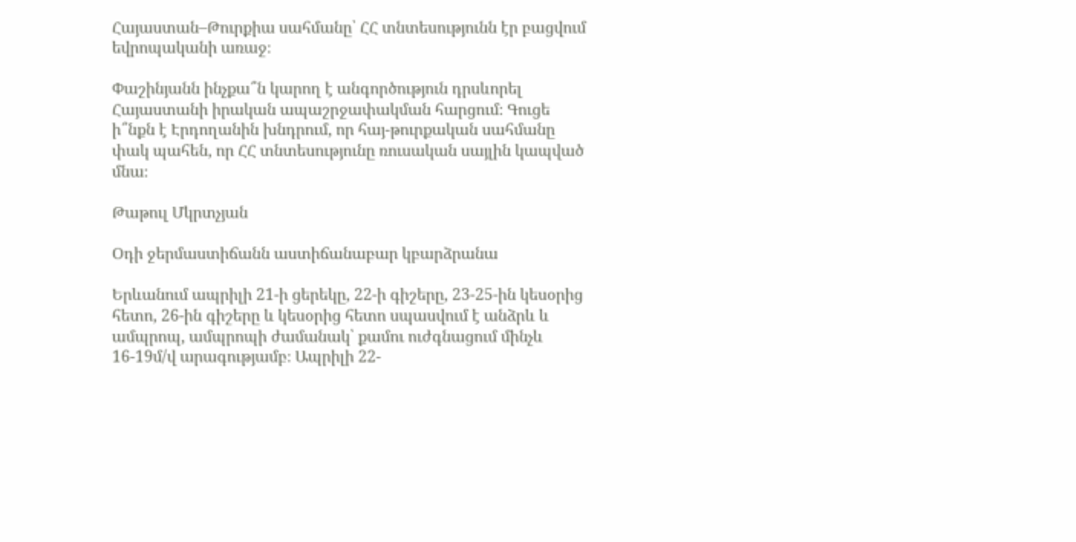Հայաստան–Թուրքիա սահմանը՝ ՀՀ տնտեսությունն էր բացվում եվրոպականի առաջ։

Փաշինյանն ինչքա՞ն կարող է անգործություն դրսևորել Հայաստանի իրական ապաշրջափակման հարցում։ Գուցե ի՞նքն է Էրդողանին խնդրում, որ հայ-թուրքական սահմանը փակ պահեն, որ ՀՀ տնտեսությունը ռուսական սայլին կապված մնա։

Թաթուլ Մկրտչյան

Օդի ջերմաստիճանն աստիճանաբար կբարձրանա

Երևանում ապրիլի 21-ի ցերեկը, 22-ի գիշերը, 23-25-ին կեսօրից հետո, 26-ին գիշերը և կեսօրից հետո սպասվում է անձրև և ամպրոպ, ամպրոպի ժամանակ՝ քամու ուժգնացում մինչև 16-19մ/վ արագությամբ։ Ապրիլի 22-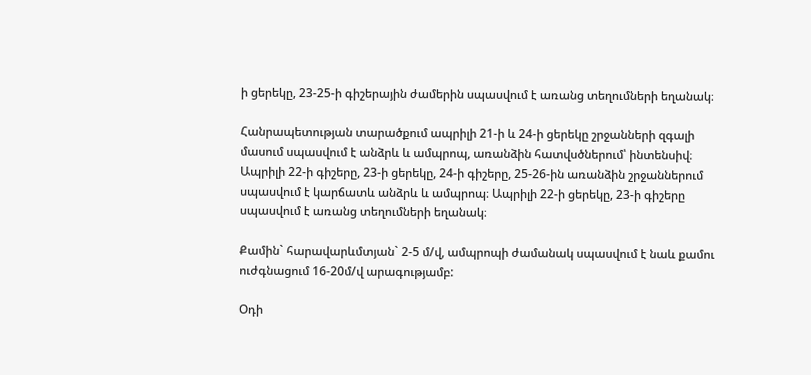ի ցերեկը, 23-25-ի գիշերային ժամերին սպասվում է առանց տեղումների եղանակ։

Հանրապետության տարածքում ապրիլի 21-ի և 24-ի ցերեկը շրջանների զգալի մասում սպասվում է անձրև և ամպրոպ, առանձին հատվսծներում՝ ինտենսիվ։ Ապրիլի 22-ի գիշերը, 23-ի ցերեկը, 24-ի գիշերը, 25-26-ին առանձին շրջաններում սպասվում է կարճատև անձրև և ամպրոպ։ Ապրիլի 22-ի ցերեկը, 23-ի գիշերը սպասվում է առանց տեղումների եղանակ։

Քամին` հարավարևմտյան` 2-5 մ/վ, ամպրոպի ժամանակ սպասվում է նաև քամու ուժգնացում 16-20մ/վ արագությամբ:

Օդի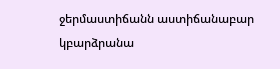ջերմաստիճանն աստիճանաբար կբարձրանա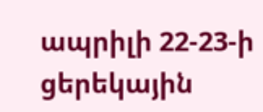ապրիլի 22-23-ի ցերեկային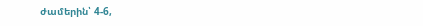ժամերին՝ 4-6,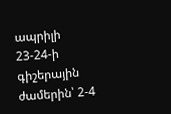ապրիլի 23-24-ի գիշերային ժամերին՝ 2-4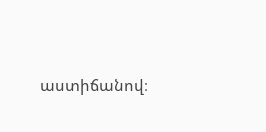աստիճանով։